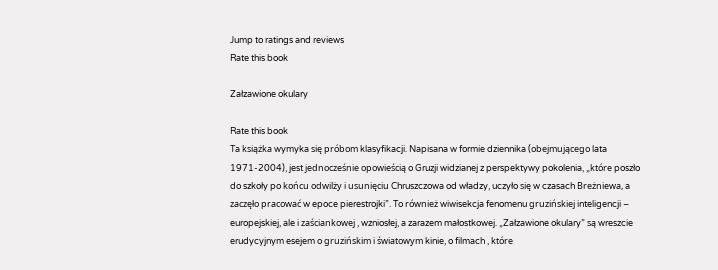Jump to ratings and reviews
Rate this book

Załzawione okulary

Rate this book
Ta książka wymyka się próbom klasyfikacji. Napisana w formie dziennika (obejmującego lata 1971-2004), jest jednocześnie opowieścią o Gruzji widzianej z perspektywy pokolenia, „które poszło do szkoły po końcu odwilży i usunięciu Chruszczowa od władzy, uczyło się w czasach Breżniewa, a zaczęło pracować w epoce pierestrojki”. To również wiwisekcja fenomenu gruzińskiej inteligencji – europejskiej, ale i zaściankowej , wzniosłej, a zarazem małostkowej. „Załzawione okulary” są wreszcie erudycyjnym esejem o gruzińskim i światowym kinie, o filmach , które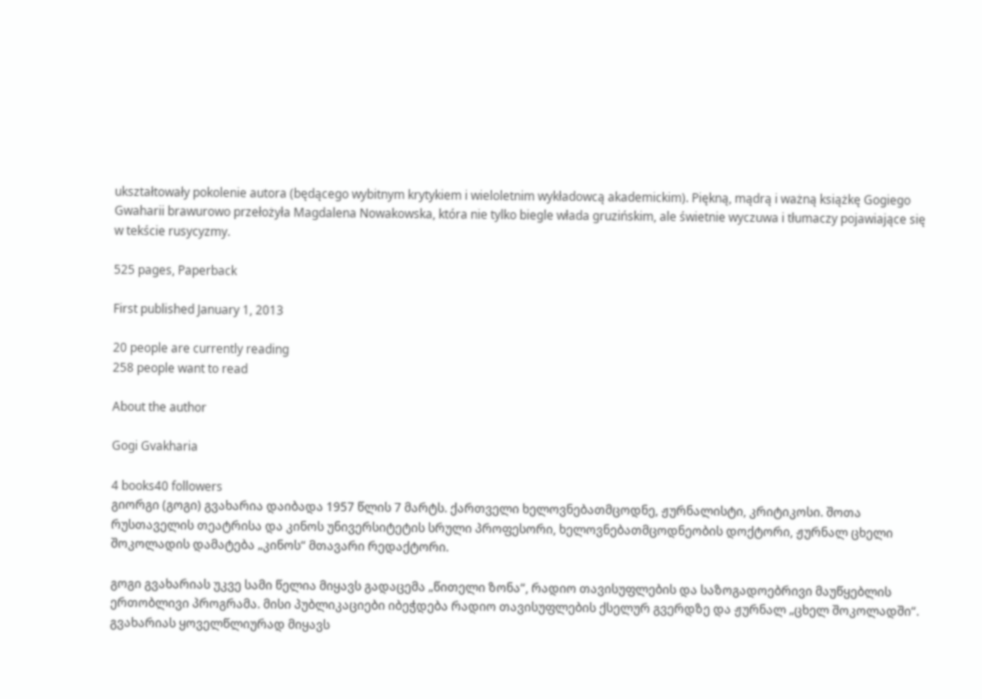ukształtowały pokolenie autora (będącego wybitnym krytykiem i wieloletnim wykładowcą akademickim). Piękną, mądrą i ważną książkę Gogiego Gwaharii brawurowo przełożyła Magdalena Nowakowska, która nie tylko biegle włada gruzińskim, ale świetnie wyczuwa i tłumaczy pojawiające się w tekście rusycyzmy.

525 pages, Paperback

First published January 1, 2013

20 people are currently reading
258 people want to read

About the author

Gogi Gvakharia

4 books40 followers
გიორგი (გოგი) გვახარია დაიბადა 1957 წლის 7 მარტს. ქართველი ხელოვნებათმცოდნე, ჟურნალისტი, კრიტიკოსი. შოთა რუსთაველის თეატრისა და კინოს უნივერსიტეტის სრული პროფესორი, ხელოვნებათმცოდნეობის დოქტორი, ჟურნალ ცხელი შოკოლადის დამატება „კინოს“ მთავარი რედაქტორი.

გოგი გვახარიას უკვე სამი წელია მიყავს გადაცემა „წითელი ზონა“, რადიო თავისუფლების და საზოგადოებრივი მაუწყებლის ერთობლივი პროგრამა. მისი პუბლიკაციები იბეჭდება რადიო თავისუფლების ქსელურ გვერდზე და ჟურნალ „ცხელ შოკოლადში“. გვახარიას ყოველწლიურად მიყავს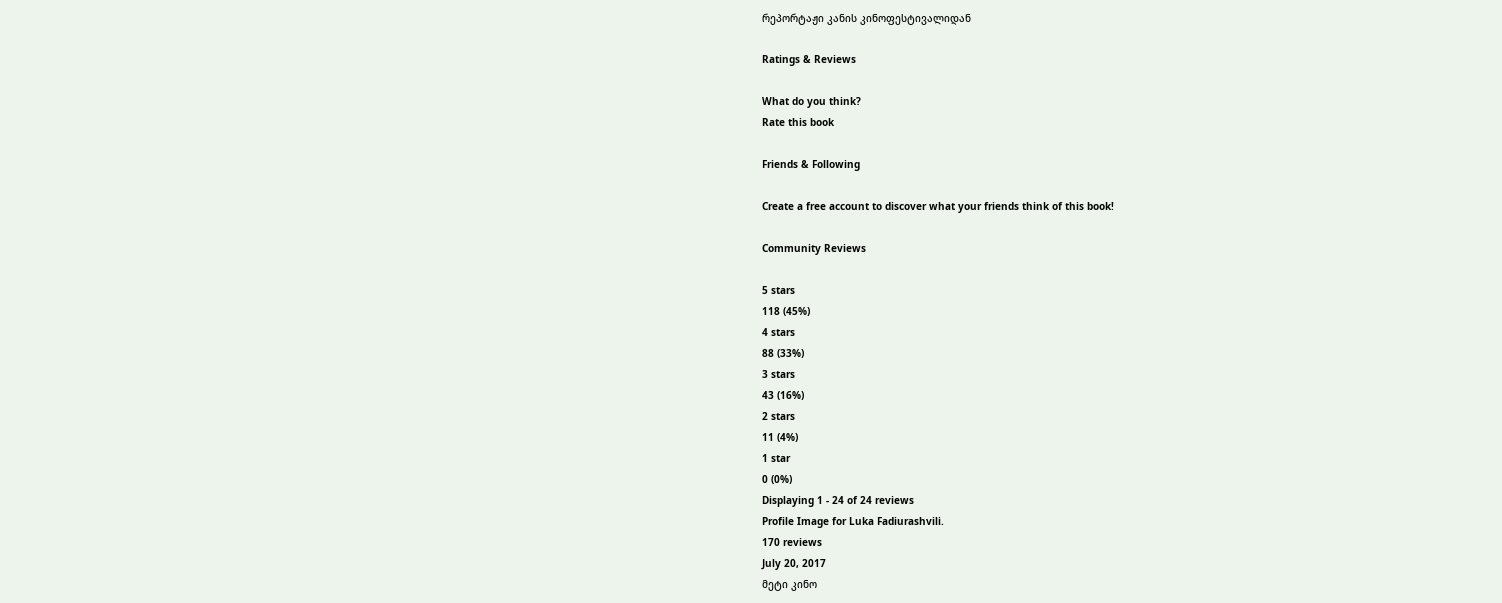რეპორტაჟი კანის კინოფესტივალიდან

Ratings & Reviews

What do you think?
Rate this book

Friends & Following

Create a free account to discover what your friends think of this book!

Community Reviews

5 stars
118 (45%)
4 stars
88 (33%)
3 stars
43 (16%)
2 stars
11 (4%)
1 star
0 (0%)
Displaying 1 - 24 of 24 reviews
Profile Image for Luka Fadiurashvili.
170 reviews
July 20, 2017
მეტი კინო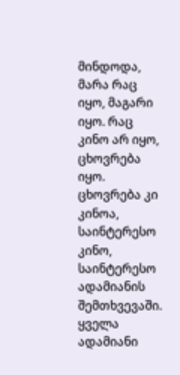მინდოდა, მარა რაც იყო, მაგარი იყო. რაც კინო არ იყო, ცხოვრება იყო. ცხოვრება კი კინოა, საინტერესო კინო, საინტერესო ადამიანის შემთხვევაში. ყველა ადამიანი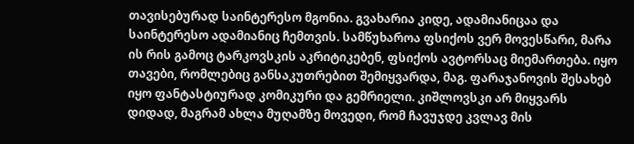თავისებურად საინტერესო მგონია. გვახარია კიდე, ადამიანიცაა და საინტერესო ადამიანიც ჩემთვის. სამწუხაროა ფსიქოს ვერ მოვესწარი, მარა ის რის გამოც ტარკოვსკის აკრიტიკებენ, ფსიქოს ავტორსაც მიემართება. იყო თავები, რომლებიც განსაკუთრებით შემიყვარდა, მაგ. ფარაჯანოვის შესახებ იყო ფანტასტიურად კომიკური და გემრიელი. კიშლოვსკი არ მიყვარს დიდად, მაგრამ ახლა მუღამზე მოვედი, რომ ჩავუჯდე კვლავ მის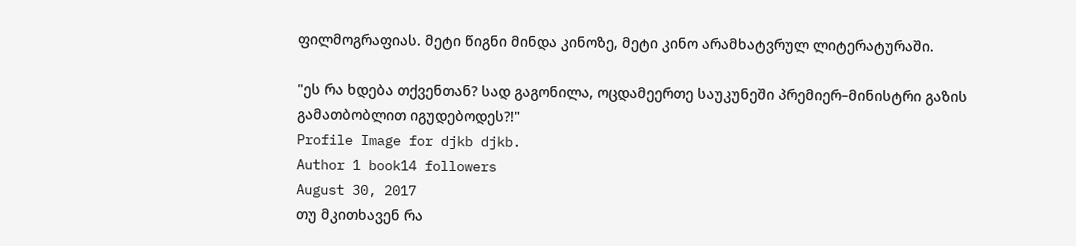ფილმოგრაფიას. მეტი წიგნი მინდა კინოზე, მეტი კინო არამხატვრულ ლიტერატურაში.

"ეს რა ხდება თქვენთან? სად გაგონილა, ოცდამეერთე საუკუნეში პრემიერ–მინისტრი გაზის გამათბობლით იგუდებოდეს?!"
Profile Image for djkb djkb.
Author 1 book14 followers
August 30, 2017
თუ მკითხავენ რა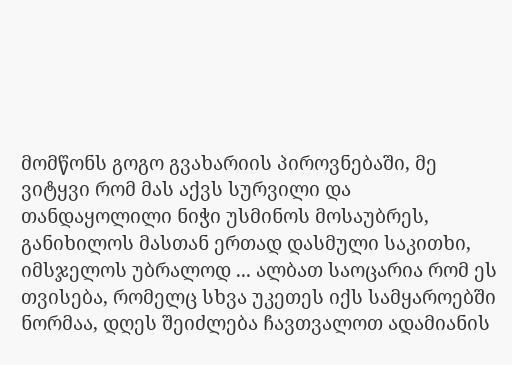მომწონს გოგო გვახარიის პიროვნებაში, მე ვიტყვი რომ მას აქვს სურვილი და თანდაყოლილი ნიჭი უსმინოს მოსაუბრეს, განიხილოს მასთან ერთად დასმული საკითხი, იმსჯელოს უბრალოდ ... ალბათ საოცარია რომ ეს თვისება, რომელც სხვა უკეთეს იქს სამყაროებში ნორმაა, დღეს შეიძლება ჩავთვალოთ ადამიანის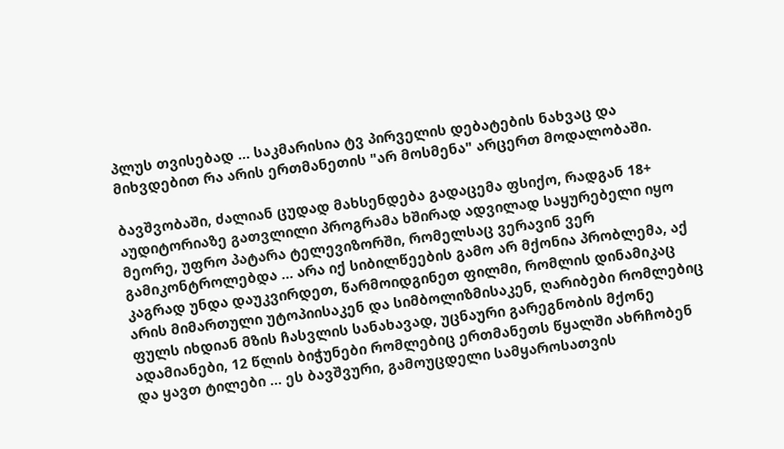პლუს თვისებად ... საკმარისია ტვ პირველის დებატების ნახვაც და მიხვდებით რა არის ერთმანეთის "არ მოსმენა" არცერთ მოდალობაში.

ბავშვობაში, ძალიან ცუდად მახსენდება გადაცემა ფსიქო, რადგან 18+ აუდიტორიაზე გათვლილი პროგრამა ხშირად ადვილად საყურებელი იყო მეორე, უფრო პატარა ტელევიზორში, რომელსაც ვერავინ ვერ გამიკონტროლებდა ... არა იქ სიბილწეების გამო არ მქონია პრობლემა, აქ კაგრად უნდა დაუკვირდეთ, წარმოიდგინეთ ფილმი, რომლის დინამიკაც არის მიმართული უტოპიისაკენ და სიმბოლიზმისაკენ, ღარიბები რომლებიც ფულს იხდიან მზის ჩასვლის სანახავად, უცნაური გარეგნობის მქონე ადამიანები, 12 წლის ბიჭუნები რომლებიც ერთმანეთს წყალში ახრჩობენ და ყავთ ტილები ... ეს ბავშვური, გამოუცდელი სამყაროსათვის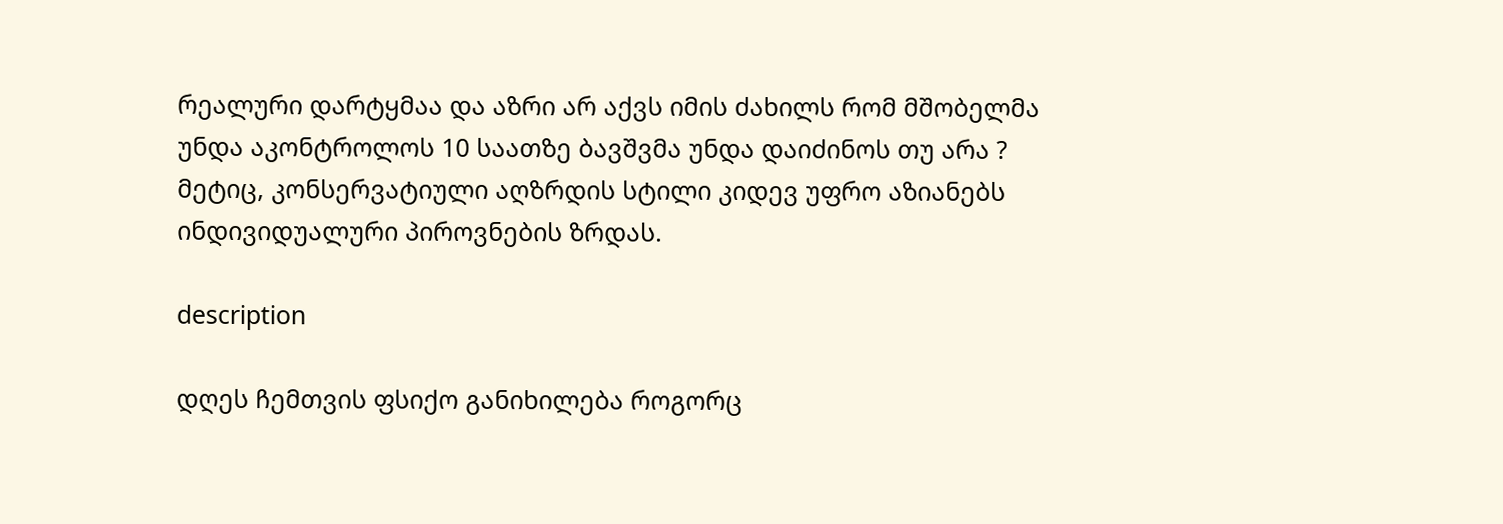რეალური დარტყმაა და აზრი არ აქვს იმის ძახილს რომ მშობელმა უნდა აკონტროლოს 10 საათზე ბავშვმა უნდა დაიძინოს თუ არა ? მეტიც, კონსერვატიული აღზრდის სტილი კიდევ უფრო აზიანებს ინდივიდუალური პიროვნების ზრდას.

description

დღეს ჩემთვის ფსიქო განიხილება როგორც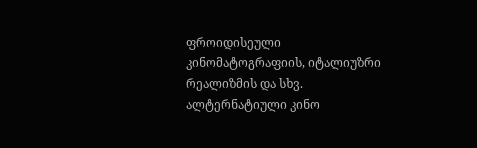ფროიდისეული კინომატოგრაფიის, იტალიუზრი რეალიზმის და სხვ. ალტერნატიული კინო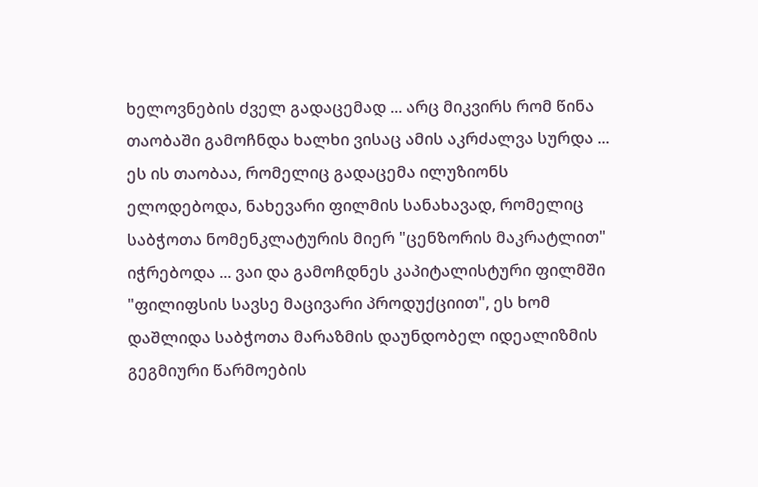ხელოვნების ძველ გადაცემად ... არც მიკვირს რომ წინა თაობაში გამოჩნდა ხალხი ვისაც ამის აკრძალვა სურდა ... ეს ის თაობაა, რომელიც გადაცემა ილუზიონს ელოდებოდა, ნახევარი ფილმის სანახავად, რომელიც საბჭოთა ნომენკლატურის მიერ "ცენზორის მაკრატლით" იჭრებოდა ... ვაი და გამოჩდნეს კაპიტალისტური ფილმში "ფილიფსის სავსე მაცივარი პროდუქციით", ეს ხომ დაშლიდა საბჭოთა მარაზმის დაუნდობელ იდეალიზმის გეგმიური წარმოების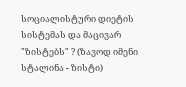სოციალისტური დიეტის სისტემას და მაცივარ "ზისტებს" ? (ზავოდ იმენი სტალინა - ზისტი)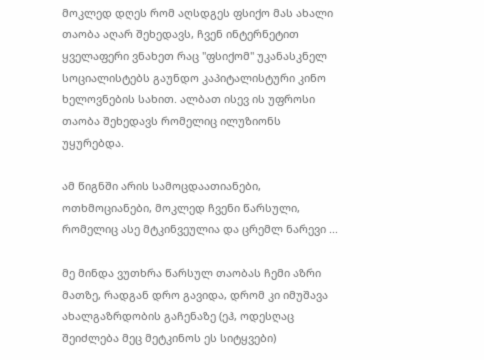მოკლედ დღეს რომ აღსდგეს ფსიქო მას ახალი თაობა აღარ შეხედავს, ჩვენ ინტერნეტით ყველაფერი ვნახეთ რაც "ფსიქომ" უკანასკნელ სოციალისტებს გაუნდო კაპიტალისტური კინო ხელოვნების სახით. ალბათ ისევ ის უფროსი თაობა შეხედავს რომელიც ილუზიონს უყურებდა.

ამ წიგნში არის სამოცდაათიანები, ოთხმოციანები, მოკლედ ჩვენი წარსული, რომელიც ასე მტკინვეულია და ცრემლ ნარევი ...

მე მინდა ვუთხრა წარსულ თაობას ჩემი აზრი მათზე, რადგან დრო გავიდა, დრომ კი იმუშავა ახალგაზრდობის გაჩენაზე (ეჰ, ოდესღაც შეიძლება მეც მეტკინოს ეს სიტყვები)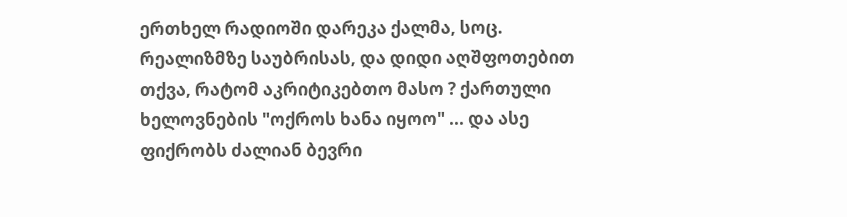ერთხელ რადიოში დარეკა ქალმა, სოც. რეალიზმზე საუბრისას, და დიდი აღშფოთებით თქვა, რატომ აკრიტიკებთო მასო ? ქართული ხელოვნების "ოქროს ხანა იყოო" ... და ასე ფიქრობს ძალიან ბევრი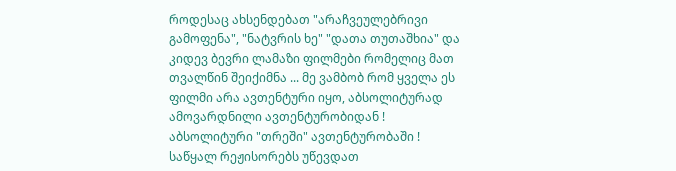როდესაც ახსენდებათ "არაჩვეულებრივი გამოფენა", "ნატვრის ხე" "დათა თუთაშხია" და კიდევ ბევრი ლამაზი ფილმები რომელიც მათ თვალწინ შეიქიმნა ... მე ვამბობ რომ ყველა ეს ფილმი არა ავთენტური იყო, აბსოლიტურად ამოვარდნილი ავთენტურობიდან ! აბსოლიტური "თრეში" ავთენტურობაში ! საწყალ რეჟისორებს უწევდათ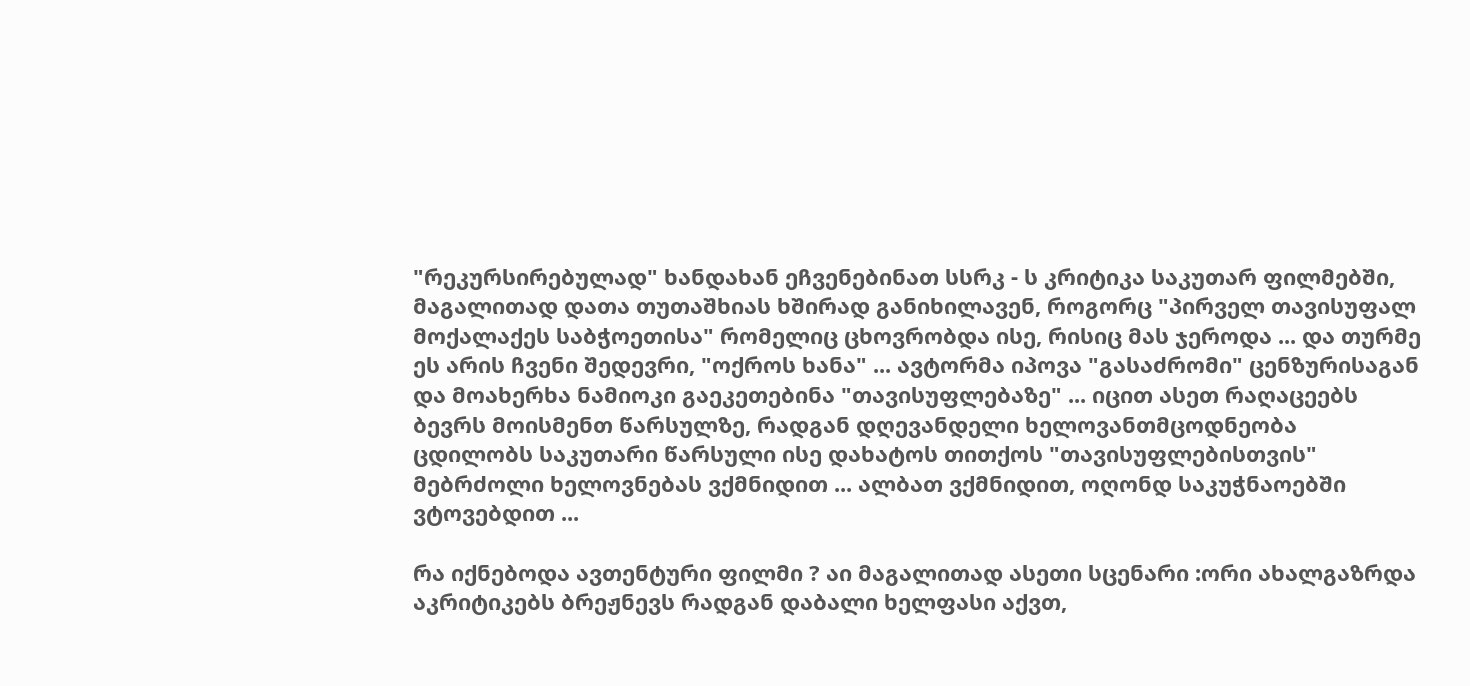"რეკურსირებულად" ხანდახან ეჩვენებინათ სსრკ - ს კრიტიკა საკუთარ ფილმებში, მაგალითად დათა თუთაშხიას ხშირად განიხილავენ, როგორც "პირველ თავისუფალ მოქალაქეს საბჭოეთისა" რომელიც ცხოვრობდა ისე, რისიც მას ჯეროდა ... და თურმე ეს არის ჩვენი შედევრი, "ოქროს ხანა" ... ავტორმა იპოვა "გასაძრომი" ცენზურისაგან და მოახერხა ნამიოკი გაეკეთებინა "თავისუფლებაზე" ... იცით ასეთ რაღაცეებს ბევრს მოისმენთ წარსულზე, რადგან დღევანდელი ხელოვანთმცოდნეობა ცდილობს საკუთარი წარსული ისე დახატოს თითქოს "თავისუფლებისთვის" მებრძოლი ხელოვნებას ვქმნიდით ... ალბათ ვქმნიდით, ოღონდ საკუჭნაოებში ვტოვებდით ...

რა იქნებოდა ავთენტური ფილმი ? აი მაგალითად ასეთი სცენარი :ორი ახალგაზრდა აკრიტიკებს ბრეჟნევს რადგან დაბალი ხელფასი აქვთ,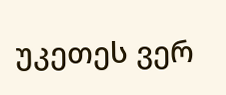უკეთეს ვერ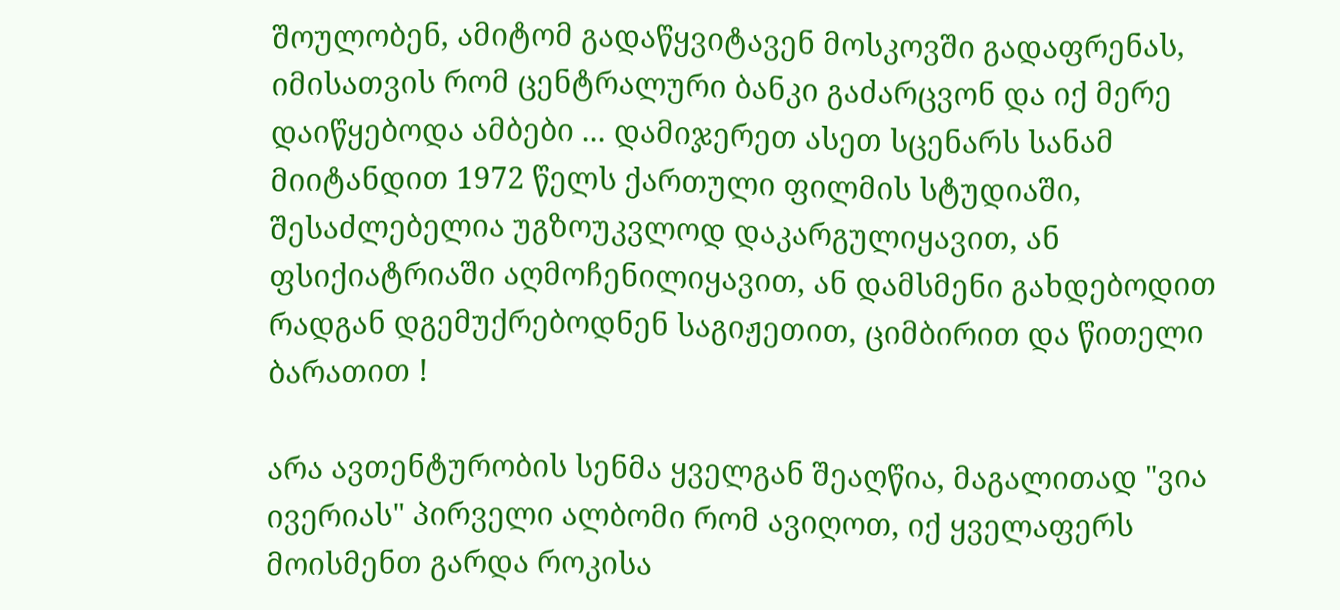შოულობენ, ამიტომ გადაწყვიტავენ მოსკოვში გადაფრენას, იმისათვის რომ ცენტრალური ბანკი გაძარცვონ და იქ მერე დაიწყებოდა ამბები ... დამიჯერეთ ასეთ სცენარს სანამ მიიტანდით 1972 წელს ქართული ფილმის სტუდიაში, შესაძლებელია უგზოუკვლოდ დაკარგულიყავით, ან ფსიქიატრიაში აღმოჩენილიყავით, ან დამსმენი გახდებოდით რადგან დგემუქრებოდნენ საგიჟეთით, ციმბირით და წითელი ბარათით !

არა ავთენტურობის სენმა ყველგან შეაღწია, მაგალითად "ვია ივერიას" პირველი ალბომი რომ ავიღოთ, იქ ყველაფერს მოისმენთ გარდა როკისა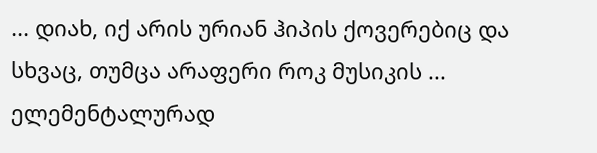... დიახ, იქ არის ურიან ჰიპის ქოვერებიც და სხვაც, თუმცა არაფერი როკ მუსიკის ... ელემენტალურად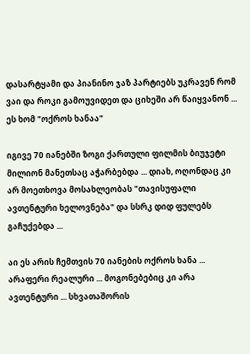დასარტყამი და პიანინო ჯაზ პარტიებს უკრავენ რომ ვაი და როკი გამოუვიდეთ და ციხეში არ წაიყვანონ ... ეს ხომ "ოქროს ხანაა"

იგივე 70 იანებში ზოგი ქართული ფილმის ბიუჯეტი მილიონ მანეთსაც აჭარბებდა ... დიახ, ოღონდაც კი არ მოეთხოვა მოსახლეობას "თავისუფალი ავთენტური ხელოვნება" და სსრკ დიდ ფულებს გაჩუქებდა ...

აი ეს არის ჩემთვის 70 იანების ოქროს ხანა ... არაფერი რეალური ... მოგონებებიც კი არა ავთენტური ... სხვათაშორის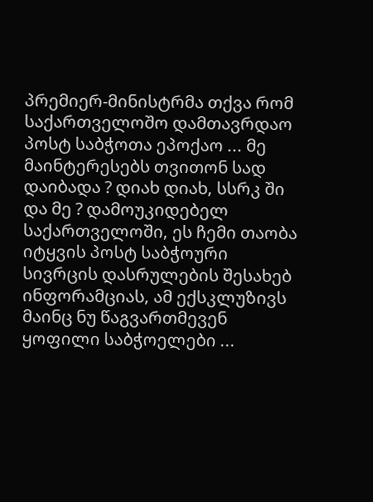პრემიერ-მინისტრმა თქვა რომ საქართველოშო დამთავრდაო პოსტ საბჭოთა ეპოქაო ... მე მაინტერესებს თვითონ სად დაიბადა ? დიახ დიახ, სსრკ ში და მე ? დამოუკიდებელ საქართველოში, ეს ჩემი თაობა იტყვის პოსტ საბჭოური სივრცის დასრულების შესახებ ინფორამციას, ამ ექსკლუზივს მაინც ნუ წაგვართმევენ ყოფილი საბჭოელები ...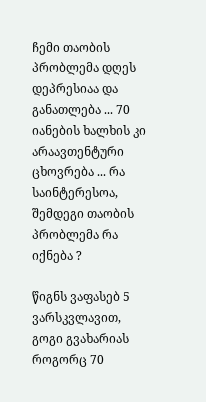ჩემი თაობის პრობლემა დღეს დეპრესიაა და განათლება ... 70 იანების ხალხის კი არაავთენტური ცხოვრება ... რა საინტერესოა, შემდეგი თაობის პრობლემა რა იქნება ?

წიგნს ვაფასებ 5 ვარსკვლავით, გოგი გვახარიას როგორც 70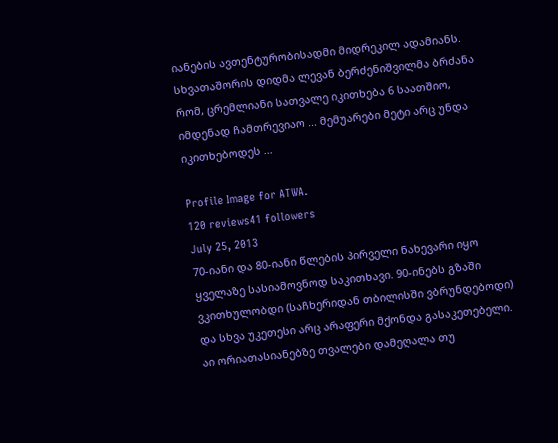იანების ავთენტურობისადმი მიდრეკილ ადამიანს. სხვათაშორის დიდმა ლევან ბერძენიშვილმა ბრძანა რომ, ცრემლიანი სათვალე იკითხება 6 საათშიო, იმდენად ჩამთრევიაო ... მემუარები მეტი არც უნდა იკითხებოდეს ...

Profile Image for ATWA.
120 reviews41 followers
July 25, 2013
70-იანი და 80-იანი წლების პირველი ნახევარი იყო ყველაზე სასიამოვნოდ საკითხავი. 90-ინებს გზაში ვკითხულობდი (საჩხერიდან თბილისში ვბრუნდებოდი) და სხვა უკეთესი არც არაფერი მქონდა გასაკეთებელი. აი ორიათასიანებზე თვალები დამეღალა თუ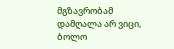მგზავრობამ დამღალა არ ვიცი, ბოლო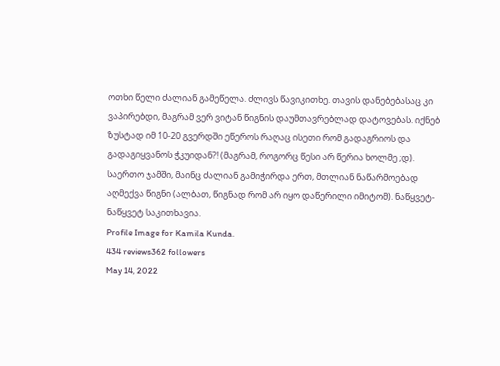ოთხი წელი ძალიან გამეწელა. ძლივს წავიკითხე. თავის დანებებასაც კი ვაპირებდი, მაგრამ ვერ ვიტან წიგნის დაუმთავრებლად დატოვებას. იქნებ ზუსტად იმ 10-20 გვერდში ეწეროს რაღაც ისეთი რომ გადაგრიოს და გადაგიყვანოს ჭკუიდან?! (მაგრამ, როგორც წესი არ წერია ხოლმე ;დ).
საერთო ჯამში, მაინც ძალიან გამიჭირდა ერთ, მთლიან ნაწარმოებად აღმექვა წიგნი (ალბათ, წიგნად რომ არ იყო დაწერილი იმიტომ). ნაწყვეტ-ნაწყვეტ საკითხავია.
Profile Image for Kamila Kunda.
434 reviews362 followers
May 14, 2022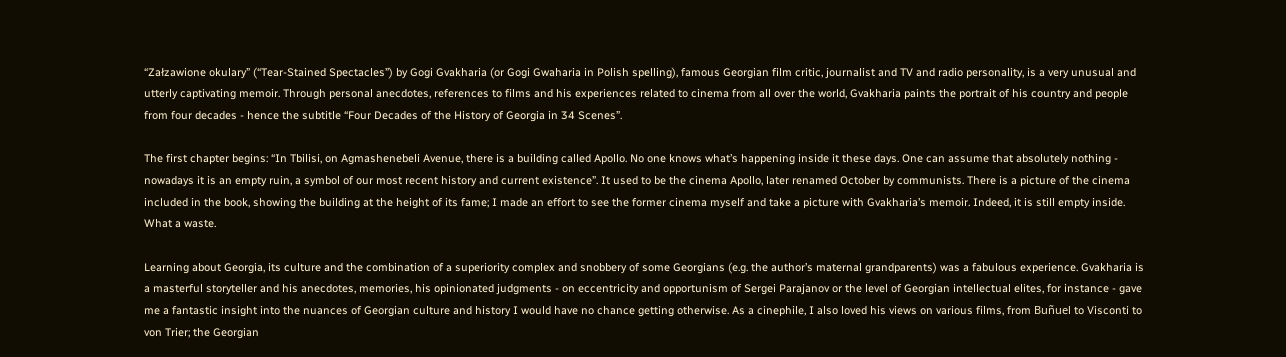“Załzawione okulary” (“Tear-Stained Spectacles”) by Gogi Gvakharia (or Gogi Gwaharia in Polish spelling), famous Georgian film critic, journalist and TV and radio personality, is a very unusual and utterly captivating memoir. Through personal anecdotes, references to films and his experiences related to cinema from all over the world, Gvakharia paints the portrait of his country and people from four decades - hence the subtitle “Four Decades of the History of Georgia in 34 Scenes”.

The first chapter begins: “In Tbilisi, on Agmashenebeli Avenue, there is a building called Apollo. No one knows what’s happening inside it these days. One can assume that absolutely nothing - nowadays it is an empty ruin, a symbol of our most recent history and current existence”. It used to be the cinema Apollo, later renamed October by communists. There is a picture of the cinema included in the book, showing the building at the height of its fame; I made an effort to see the former cinema myself and take a picture with Gvakharia’s memoir. Indeed, it is still empty inside. What a waste.

Learning about Georgia, its culture and the combination of a superiority complex and snobbery of some Georgians (e.g. the author’s maternal grandparents) was a fabulous experience. Gvakharia is a masterful storyteller and his anecdotes, memories, his opinionated judgments - on eccentricity and opportunism of Sergei Parajanov or the level of Georgian intellectual elites, for instance - gave me a fantastic insight into the nuances of Georgian culture and history I would have no chance getting otherwise. As a cinephile, I also loved his views on various films, from Buñuel to Visconti to von Trier; the Georgian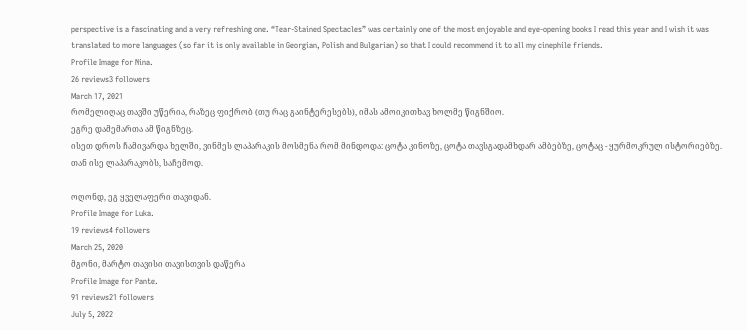perspective is a fascinating and a very refreshing one. “Tear-Stained Spectacles” was certainly one of the most enjoyable and eye-opening books I read this year and I wish it was translated to more languages (so far it is only available in Georgian, Polish and Bulgarian) so that I could recommend it to all my cinephile friends.
Profile Image for Nina.
26 reviews3 followers
March 17, 2021
რომელიღაც თავში უწერია, რაზეც ფიქრობ (თუ რაც გაინტერესებს), იმას ამოიკითხავ ხოლმე წიგნშიო.
ეგრე დამემართა ამ წიგნზეც.
ისეთ დროს ჩამივარდა ხელში, ვინმეს ლაპარაკის მოსმენა რომ მინდოდა: ცოტა კინოზე, ცოტა თავსგადამხდარ ამბებზე, ცოტაც - ყურმოკრულ ისტორიებზე.
თან ისე ლაპარაკობს, საჩემოდ.

ოღონდ, ეგ ყველაფერი თავიდან.
Profile Image for Luka.
19 reviews4 followers
March 25, 2020
მგონი, მარტო თავისი თავისთვის დაწერა
Profile Image for Pante.
91 reviews21 followers
July 5, 2022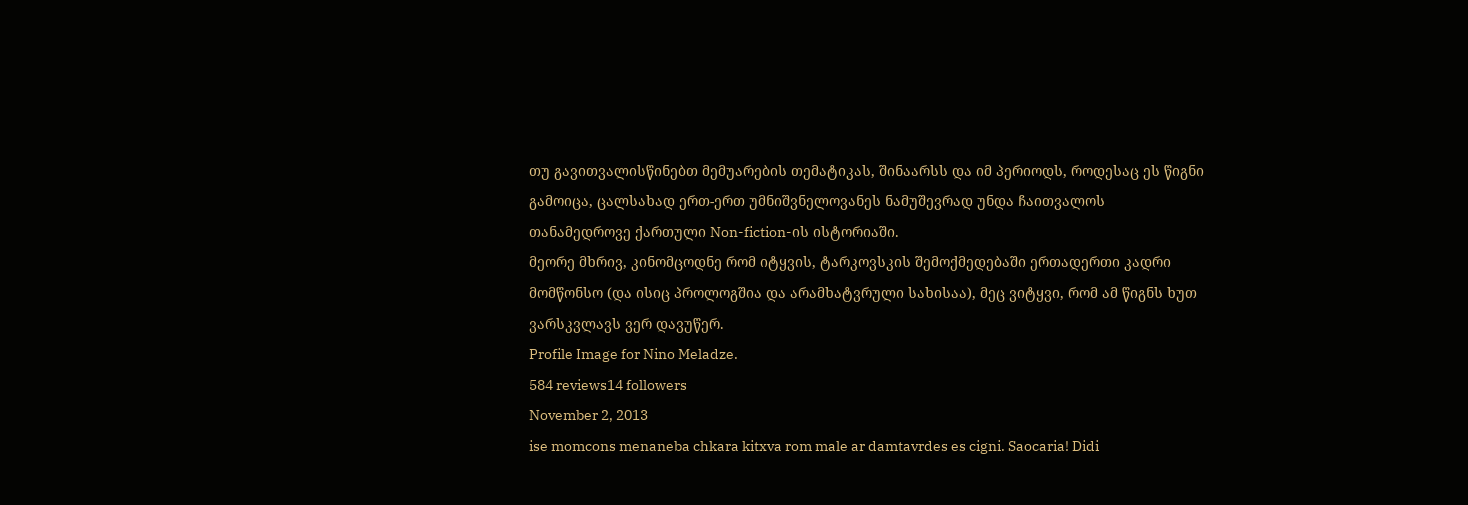თუ გავითვალისწინებთ მემუარების თემატიკას, შინაარსს და იმ პერიოდს, როდესაც ეს წიგნი გამოიცა, ცალსახად ერთ-ერთ უმნიშვნელოვანეს ნამუშევრად უნდა ჩაითვალოს თანამედროვე ქართული Non-fiction-ის ისტორიაში.
მეორე მხრივ, კინომცოდნე რომ იტყვის, ტარკოვსკის შემოქმედებაში ერთადერთი კადრი მომწონსო (და ისიც პროლოგშია და არამხატვრული სახისაა), მეც ვიტყვი, რომ ამ წიგნს ხუთ ვარსკვლავს ვერ დავუწერ.
Profile Image for Nino Meladze.
584 reviews14 followers
November 2, 2013
ise momcons menaneba chkara kitxva rom male ar damtavrdes es cigni. Saocaria! Didi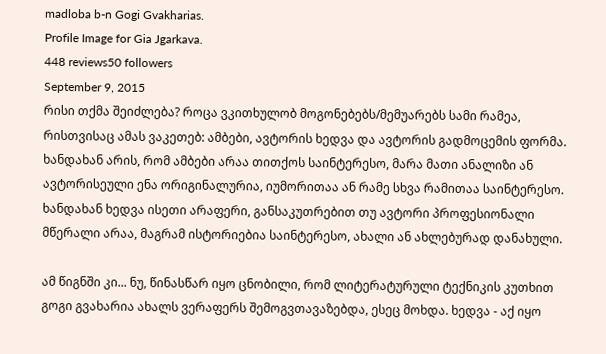madloba b-n Gogi Gvakharias.
Profile Image for Gia Jgarkava.
448 reviews50 followers
September 9, 2015
რისი თქმა შეიძლება? როცა ვკითხულობ მოგონებებს/მემუარებს სამი რამეა, რისთვისაც ამას ვაკეთებ: ამბები, ავტორის ხედვა და ავტორის გადმოცემის ფორმა. ხანდახან არის, რომ ამბები არაა თითქოს საინტერესო, მარა მათი ანალიზი ან ავტორისეული ენა ორიგინალურია, იუმორითაა ან რამე სხვა რამითაა საინტერესო. ხანდახან ხედვა ისეთი არაფერი, განსაკუთრებით თუ ავტორი პროფესიონალი მწერალი არაა, მაგრამ ისტორიებია საინტერესო, ახალი ან ახლებურად დანახული.

ამ წიგნში კი... ნუ, წინასწარ იყო ცნობილი, რომ ლიტერატურული ტექნიკის კუთხით გოგი გვახარია ახალს ვერაფერს შემოგვთავაზებდა, ესეც მოხდა. ხედვა - აქ იყო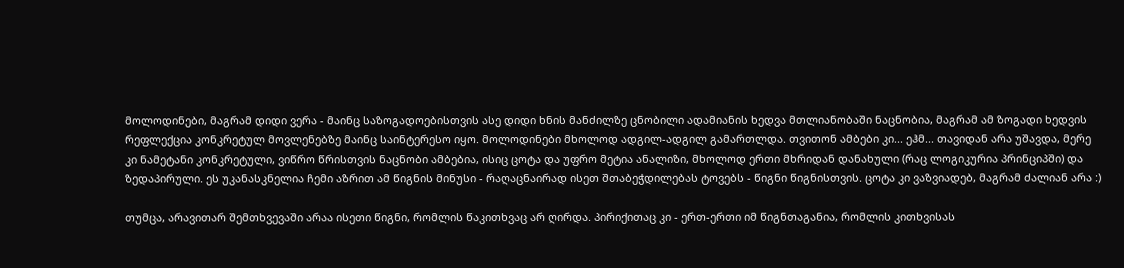მოლოდინები, მაგრამ დიდი ვერა - მაინც საზოგადოებისთვის ასე დიდი ხნის მანძილზე ცნობილი ადამიანის ხედვა მთლიანობაში ნაცნობია, მაგრამ ამ ზოგადი ხედვის რეფლექცია კონკრეტულ მოვლენებზე მაინც საინტერესო იყო. მოლოდინები მხოლოდ ადგილ-ადგილ გამართლდა. თვითონ ამბები კი... ეჰმ... თავიდან არა უშავდა, მერე კი ნამეტანი კონკრეტული, ვიწრო წრისთვის ნაცნობი ამბებია, ისიც ცოტა და უფრო მეტია ანალიზი, მხოლოდ ერთი მხრიდან დანახული (რაც ლოგიკურია პრინციპში) და ზედაპირული. ეს უკანასკნელია ჩემი აზრით ამ წიგნის მინუსი - რაღაცნაირად ისეთ შთაბეჭდილებას ტოვებს - წიგნი წიგნისთვის. ცოტა კი ვაზვიადებ, მაგრამ ძალიან არა :)

თუმცა, არავითარ შემთხვევაში არაა ისეთი წიგნი, რომლის წაკითხვაც არ ღირდა. პირიქითაც კი - ერთ-ერთი იმ წიგნთაგანია, რომლის კითხვისას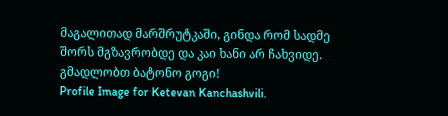მაგალითად მარშრუტკაში, გინდა რომ სადმე შორს მგზავრობდე და კაი ხანი არ ჩახვიდე. გმადლობთ ბატონო გოგი!
Profile Image for Ketevan Kanchashvili.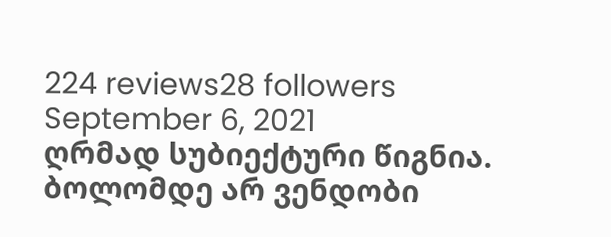224 reviews28 followers
September 6, 2021
ღრმად სუბიექტური წიგნია. ბოლომდე არ ვენდობი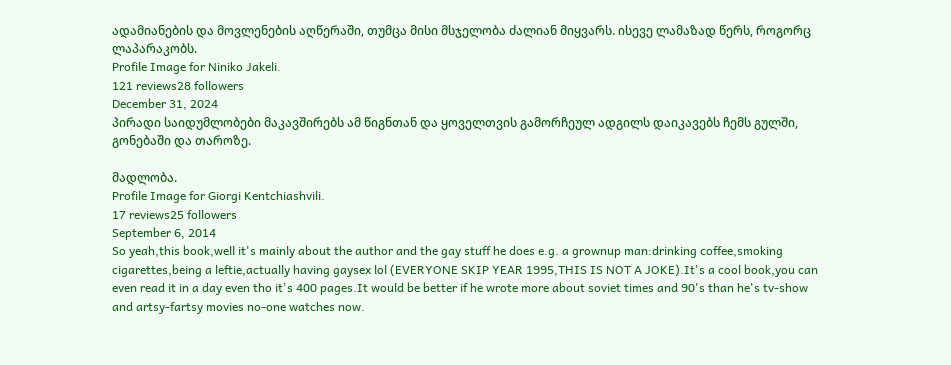ადამიანების და მოვლენების აღწერაში, თუმცა მისი მსჯელობა ძალიან მიყვარს. ისევე ლამაზად წერს, როგორც ლაპარაკობს.
Profile Image for Niniko Jakeli.
121 reviews28 followers
December 31, 2024
პირადი საიდუმლობები მაკავშირებს ამ წიგნთან და ყოველთვის გამორჩეულ ადგილს დაიკავებს ჩემს გულში, გონებაში და თაროზე.

მადლობა.
Profile Image for Giorgi Kentchiashvili.
17 reviews25 followers
September 6, 2014
So yeah,this book,well it's mainly about the author and the gay stuff he does e.g. a grownup man:drinking coffee,smoking cigarettes,being a leftie,actually having gaysex lol (EVERYONE SKIP YEAR 1995,THIS IS NOT A JOKE).It's a cool book,you can even read it in a day even tho it's 400 pages.It would be better if he wrote more about soviet times and 90's than he's tv-show and artsy-fartsy movies no-one watches now.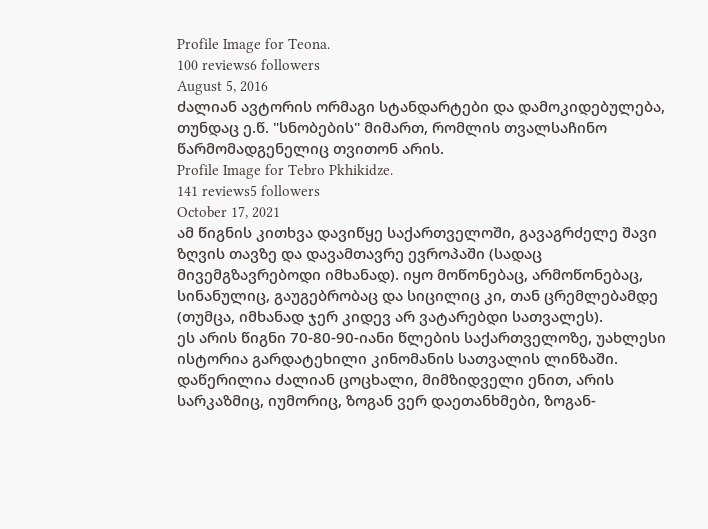Profile Image for Teona.
100 reviews6 followers
August 5, 2016
ძალიან ავტორის ორმაგი სტანდარტები და დამოკიდებულება, თუნდაც ე.წ. "სნობების" მიმართ, რომლის თვალსაჩინო წარმომადგენელიც თვითონ არის.
Profile Image for Tebro Pkhikidze.
141 reviews5 followers
October 17, 2021
ამ წიგნის კითხვა დავიწყე საქართველოში, გავაგრძელე შავი ზღვის თავზე და დავამთავრე ევროპაში (სადაც მივემგზავრებოდი იმხანად). იყო მოწონებაც, არმოწონებაც, სინანულიც, გაუგებრობაც და სიცილიც კი, თან ცრემლებამდე (თუმცა, იმხანად ჯერ კიდევ არ ვატარებდი სათვალეს).
ეს არის წიგნი 70-80-90-იანი წლების საქართველოზე, უახლესი ისტორია გარდატეხილი კინომანის სათვალის ლინზაში. დაწერილია ძალიან ცოცხალი, მიმზიდველი ენით, არის სარკაზმიც, იუმორიც, ზოგან ვერ დაეთანხმები, ზოგან-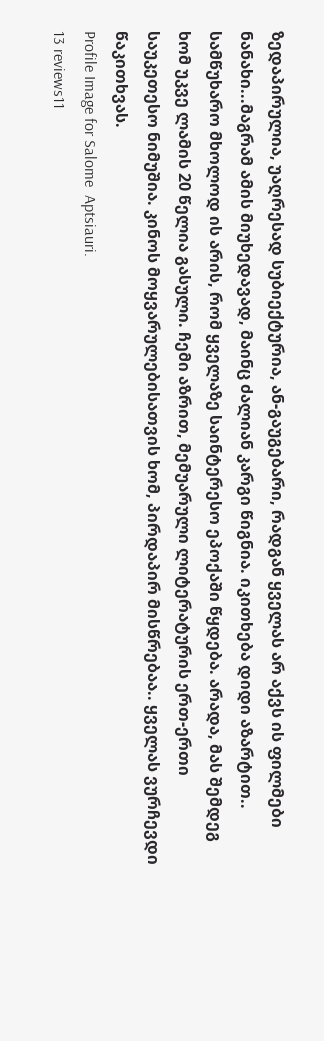ზედაპირულია, უაღრესად სუბიექტურია, ან-გაუგებარი, რადგან ყველას არ აქვს ის ფილმები ნანახი...მაგრამ ამის მიუხედავად, მაინც ძალიან კარგი წიგნია. იკითხება დიდი აზარტით.. სამწუხარო მხოლოდ ის არის, რომ ყველაზე საინტერესო ეპოქაში წყდება. არადა, მას შემდეგ ხომ უკვე ლამის 20 წელია გასული. ჩემი აზრით, მემუარული ლიტერატურის ერთ-ერთი საუკეთესო ნიმუშია. კინოს მოყვარულებისათვის ხომ, პირდაპირ მისწრებაა.. ყველას ვურჩევდი წაკითხვას.
Profile Image for Salome  Aptsiauri.
13 reviews11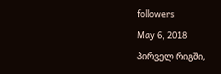followers
May 6, 2018
პირველ რიგში,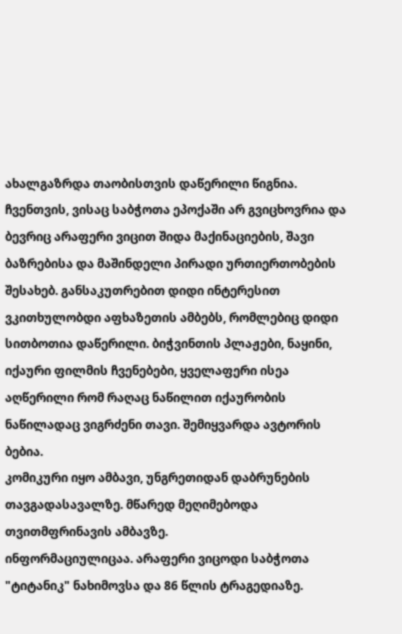ახალგაზრდა თაობისთვის დაწერილი წიგნია. ჩვენთვის, ვისაც საბჭოთა ეპოქაში არ გვიცხოვრია და ბევრიც არაფერი ვიცით შიდა მაქინაციების, შავი ბაზრებისა და მაშინდელი პირადი ურთიერთობების შესახებ. განსაკუთრებით დიდი ინტერესით ვკითხულობდი აფხაზეთის ამბებს, რომლებიც დიდი სითბოთია დაწერილი. ბიჭვინთის პლაჟები, ნაყინი, იქაური ფილმის ჩვენებები, ყველაფერი ისეა აღწერილი რომ რაღაც ნაწილით იქაურობის ნაწილადაც ვიგრძენი თავი. შემიყვარდა ავტორის ბებია.
კომიკური იყო ამბავი, უნგრეთიდან დაბრუნების თავგადასავალზე. მწარედ მეღიმებოდა თვითმფრინავის ამბავზე.
ინფორმაციულიცაა. არაფერი ვიცოდი საბჭოთა "ტიტანიკ" ნახიმოვსა და 86 წლის ტრაგედიაზე.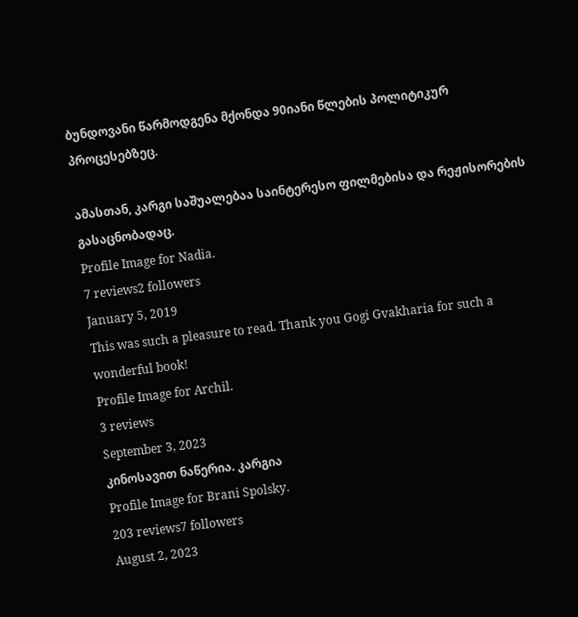ბუნდოვანი წარმოდგენა მქონდა 90იანი წლების პოლიტიკურ პროცესებზეც.

ამასთან, კარგი საშუალებაა საინტერესო ფილმებისა და რეჟისორების გასაცნობადაც.
Profile Image for Nadia.
7 reviews2 followers
January 5, 2019
This was such a pleasure to read. Thank you Gogi Gvakharia for such a wonderful book!
Profile Image for Archil.
3 reviews
September 3, 2023
კინოსავით ნაწერია. კარგია
Profile Image for Brani Spolsky.
203 reviews7 followers
August 2, 2023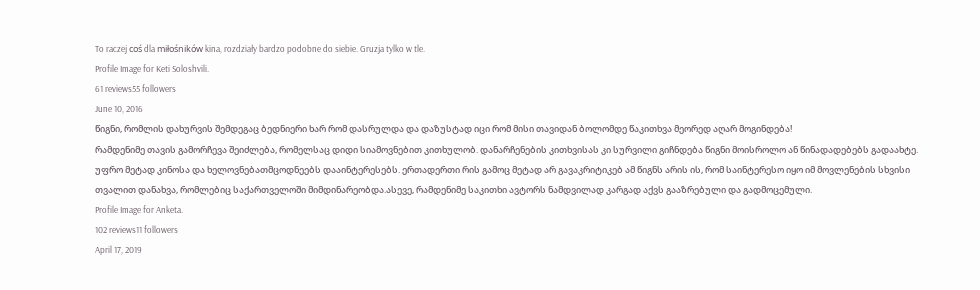To raczej coś dla miłośników kina, rozdziały bardzo podobne do siebie. Gruzja tylko w tle.
Profile Image for Keti Soloshvili.
61 reviews55 followers
June 10, 2016
წიგნი, რომლის დახურვის შემდეგაც ბედნიერი ხარ რომ დასრულდა და დაზუსტად იცი რომ მისი თავიდან ბოლომდე წაკითხვა მეორედ აღარ მოგინდება!
რამდენიმე თავის გამორჩევა შეიძლება, რომელსაც დიდი სიამოვნებით კითხულობ. დანარჩენების კითხვისას კი სურვილი გიჩნდება წიგნი მოისროლო ან წინადადებებს გადაახტე. უფრო მეტად კინოსა და ხელოვნებათმცოდნეებს დააინტერესებს. ერთადერთი რის გამოც მეტად არ გავაკრიტიკებ ამ წიგნს არის ის, რომ საინტერესო იყო იმ მოვლენების სხვისი თვალით დანახვა, რომლებიც საქართველოში მიმდინარეობდა.ასევე, რამდენიმე საკითხი ავტორს ნამდვილად კარგად აქვს გააზრებული და გადმოცემული.
Profile Image for Anketa.
102 reviews11 followers
April 17, 2019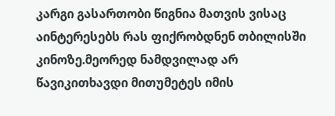კარგი გასართობი წიგნია მათვის ვისაც აინტერესებს რას ფიქრობდნენ თბილისში კინოზე.მეორედ ნამდვილად არ წავიკითხავდი მითუმეტეს იმის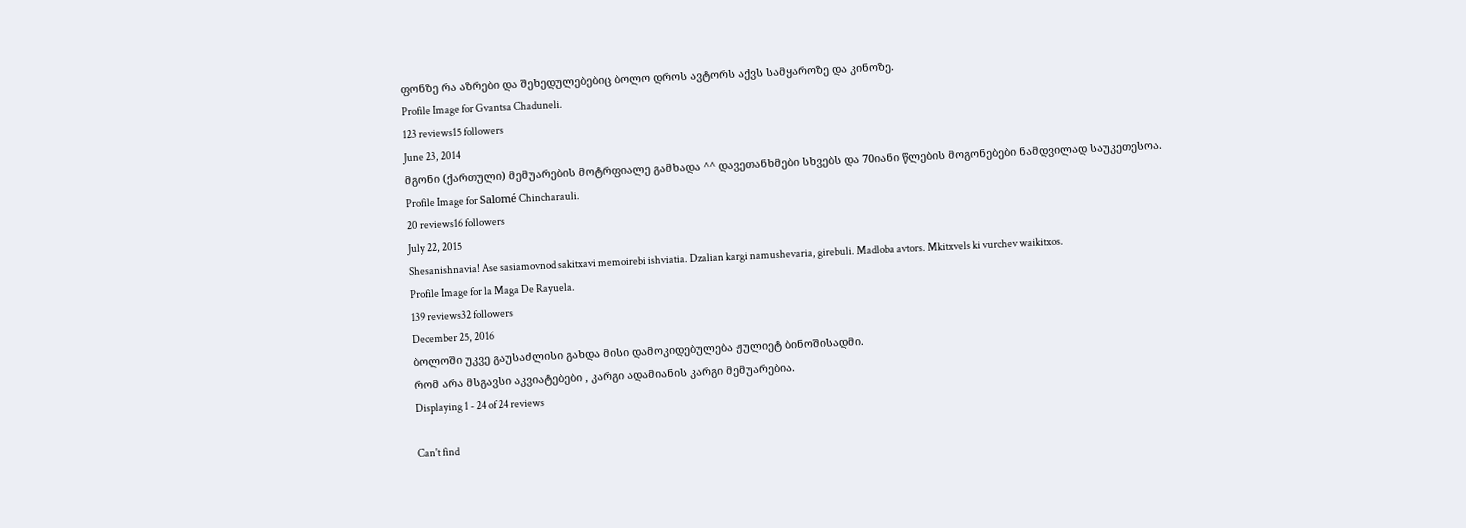ფონზე რა აზრები და შეხედულებებიც ბოლო დროს ავტორს აქვს სამყაროზე და კინოზე.
Profile Image for Gvantsa Chaduneli.
123 reviews15 followers
June 23, 2014
მგონი (ქართული) მემუარების მოტრფიალე გამხადა ^^ დავეთანხმები სხვებს და 70იანი წლების მოგონებები ნამდვილად საუკეთესოა.
Profile Image for Salomé Chincharauli.
20 reviews16 followers
July 22, 2015
Shesanishnavia! Ase sasiamovnod sakitxavi memoirebi ishviatia. Dzalian kargi namushevaria, girebuli. Madloba avtors. Mkitxvels ki vurchev waikitxos.
Profile Image for la Maga De Rayuela.
139 reviews32 followers
December 25, 2016
ბოლოში უკვე გაუსაძლისი გახდა მისი დამოკიდებულება ჟულიეტ ბინოშისადმი.
რომ არა მსგავსი აკვიატებები , კარგი ადამიანის კარგი მემუარებია.
Displaying 1 - 24 of 24 reviews

Can't find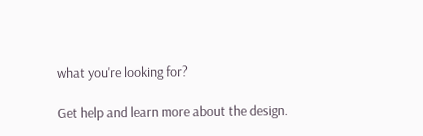what you're looking for?

Get help and learn more about the design.